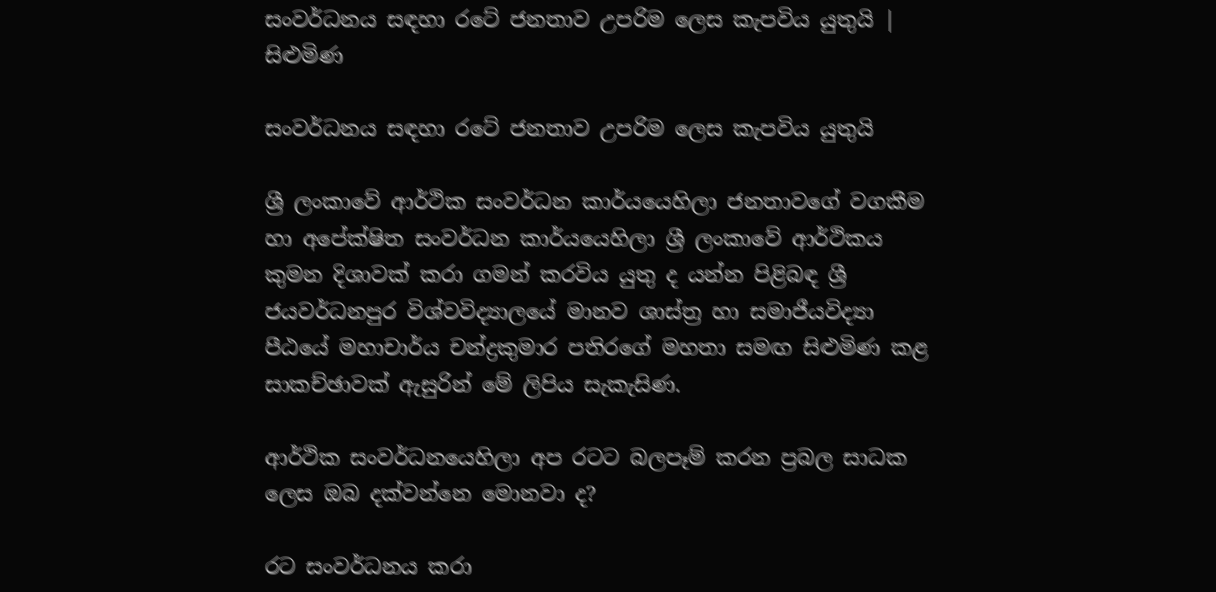සංවර්ධනය සඳහා රටේ ජනතාව උපරිම ලෙස කැපවිය යුතුයි | සිළුමිණ

සංවර්ධනය සඳහා රටේ ජනතාව උපරිම ලෙස කැපවිය යුතුයි

ශ්‍රී ලංකාවේ ආර්ථික සංවර්ධන කාර්යයෙහිලා ජනතාවගේ වගකීම හා අපේක්ෂිත සංවර්ධන කාර්යයෙහිලා ශ්‍රී ලංකාවේ ආර්ථිකය කුමන දිශාවක් කරා ගමන් කරවිය යුතු ද යන්න පිළිබඳ ශ්‍රී ජයවර්ධනපුර විශ්වවිද්‍යාලයේ මානව ශාස්ත්‍ර හා සමාජීයවිද්‍යා පීඨයේ මහාචාර්ය චන්ද්‍රකුමාර පතිරගේ මහතා සමඟ සිළුමිණ කළ සාකච්ඡාවක් ඇසුරින් මේ ලිපිය සැකැසිණ.

ආර්ථික සංවර්ධනයෙහිලා අප රටට බලපෑම් කරන ප්‍රබල සාධක ලෙස ඔබ දක්වන්නෙ මොනවා ද?

රට සංවර්ධනය කරා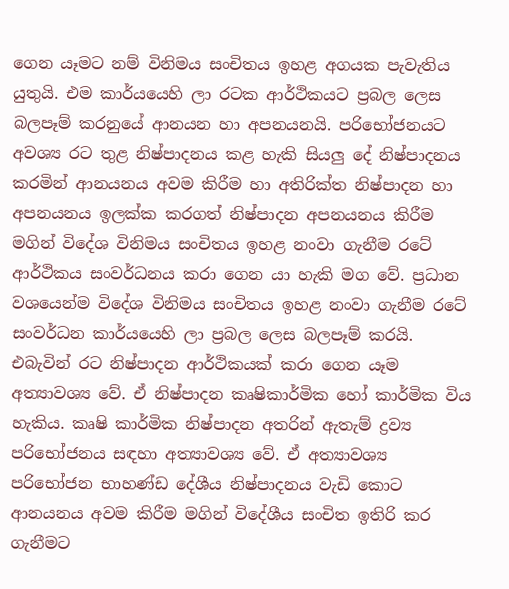ගෙන යෑමට නම් විනිමය සංචිතය ඉහළ අගයක පැවැතිය යුතුයි. එම කාර්යයෙහි ලා රටක ආර්ථිකයට ප්‍රබල ලෙස බලපෑම් කරනුයේ ආනයන හා අපනයනයි. පරිභෝජනයට අවශ්‍ය රට තුළ නිෂ්පාදනය කළ හැකි සියලු දේ නිෂ්පාදනය කරමින් ආනයනය අවම කිරීම හා අතිරික්ත නිෂ්පාදන හා අපනයනය ඉලක්ක කරගත් නිෂ්පාදන අපනයනය කිරීම මගින් විදේශ විනිමය සංචිතය ඉහළ නංවා ගැනීම රටේ ආර්ථිකය සංවර්ධනය කරා ගෙන යා හැකි මග වේ. ප්‍රධාන වශයෙන්ම විදේශ විනිමය සංචිතය ඉහළ නංවා ගැනීම රටේ සංවර්ධන කාර්යයෙහි ලා ප්‍රබල ලෙස බලපෑම් කරයි. එබැවින් රට නිෂ්පාදන ආර්ථිකයක් කරා ගෙන යෑම අත්‍යාවශ්‍ය වේ. ඒ නිෂ්පාදන කෘෂිකාර්මික හෝ කාර්මික විය හැකිය. කෘෂි කාර්මික නිෂ්පාදන අතරින් ඇතැම් ද්‍රව්‍ය පරිභෝජනය සඳහා අත්‍යාවශ්‍ය වේ. ඒ අත්‍යාවශ්‍ය පරිභෝජන භාහණ්ඩ දේශීය නිෂ්පාදනය වැඩි කොට ආනයනය අවම කිරීම මගින් විදේශීය සංචිත ඉතිරි කර ගැනීමට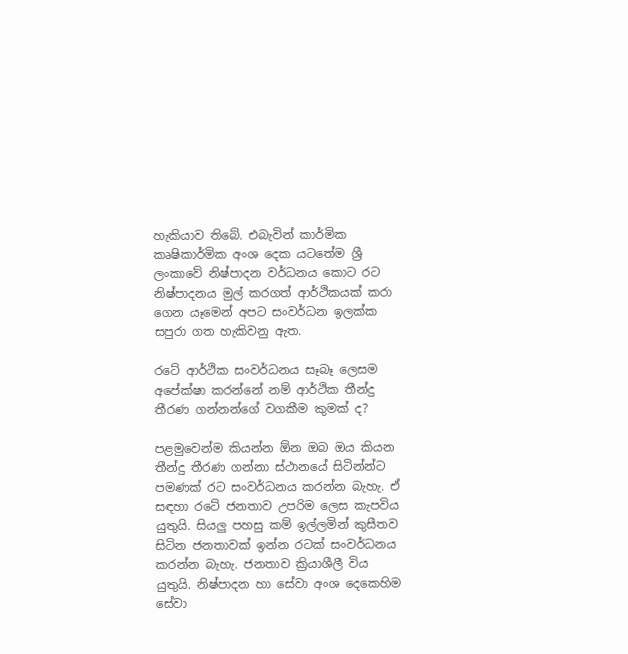හැකියාව තිබේ. එබැවින් කාර්මික කෘෂිකාර්මික අංශ දෙක යටතේම ශ්‍රී ලංකාවේ නිෂ්පාදන වර්ධනය කොට රට නිෂ්පාදනය මුල් කරගත් ආර්ථිකයක් කරා ගෙන යෑමෙන් අපට සංවර්ධන ඉලක්ක සපුරා ගත හැකිවනු ඇත.

රටේ ආර්ථික සංවර්ධනය සෑබෑ ලෙසම අපේක්ෂා කරන්නේ නම් ආර්ථික තීන්දු තීරණ ගන්නන්ගේ වගකීම කුමක් ද?

පළමුවෙන්ම කියන්න ඕන ඔබ ඔය කියන තීන්දු තීරණ ගන්නා ස්ථානයේ සිටින්න්ට පමණක් රට සංවර්ධනය කරන්න බැහැ. ඒ සඳහා රටේ ජනතාව උපරිම ලෙස කැපවිය යුතුයි. සියලු පහසු කම් ඉල්ලමින් කුසීතව සිටින ජනතාවක් ඉන්න රටක් සංවර්ධනය කරන්න බැහැ. ජනතාව ක්‍රියාශීලී විය යුතුයි. නිෂ්පාදන හා සේවා අංශ දෙකෙහිම සේවා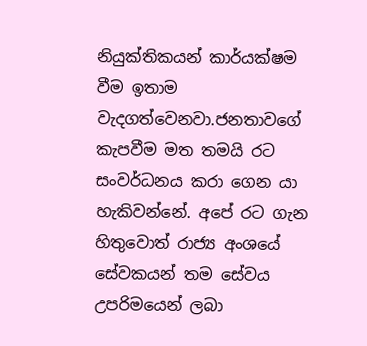නියුක්තිකයන් කාර්යක්ෂම වීම ඉතාම වැදගත්වෙනවා.ජනතාවගේ කැපවීම මත තමයි රට සංවර්ධනය කරා ගෙන යා හැකිවන්නේ. අපේ රට ගැන හිතුවොත් රාජ්‍ය අංශයේ සේවකයන් තම සේවය උපරිමයෙන් ලබා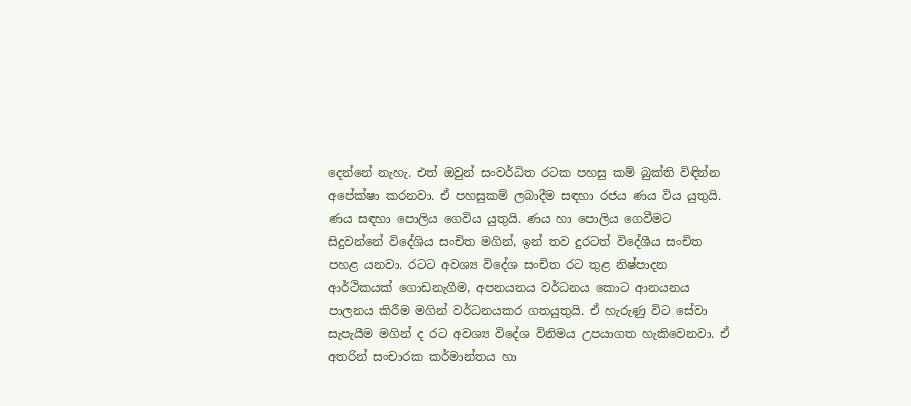දෙන්නේ නැහැ. එත් ඔවුන් සංවර්ධිත රටක පහසු කම් බුක්ති විඳින්න අපේක්ෂා කරනවා. ඒ පහසුකම් ලබාදීම සඳහා රජය ණය විය යුතුයි. ණය සඳහා පොලිය ගෙවිය යුතුයි. ණය හා පොලිය ගෙවීමට සිදුවන්නේ විදේශිය සංචිත මගින්, ඉන් තව දුරටත් විදේශීය සංචිත පහළ යනවා. රටට අවශ්‍ය විදේශ සංචිත රට තුළ නිෂ්පාදන ආර්ථිකයක් ගොඩනැගීම, අපනයනය වර්ධනය කොට ආනයනය පාලනය කිරීම මගින් වර්ධනයකර ගතයුතුයි. ඒ හැරුණු විට සේවා සැපැයීම මගින් ද රට අවශ්‍ය විදේශ විනිමය උපයාගත හැකිවෙනවා. ඒ අතරින් සංචාරක කර්මාන්තය හා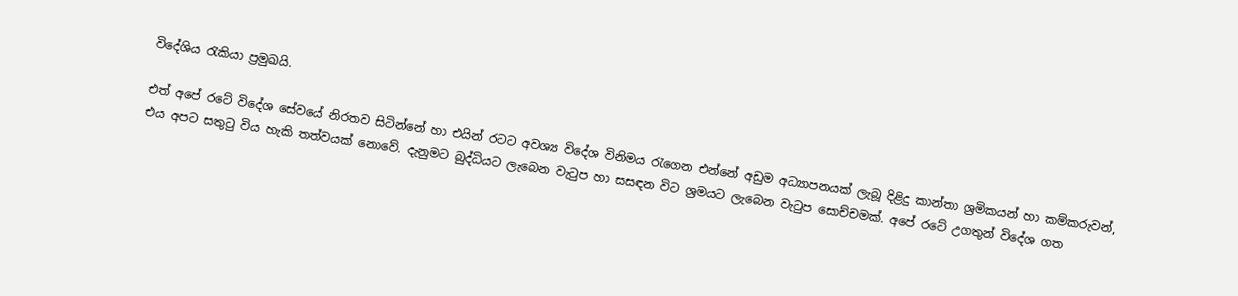විදේශිය රැකියා ප්‍රමුඛයි.

එත් අපේ රටේ විදේශ සේවයේ නිරතව සිටින්නේ හා එයින් රටට අවශ්‍ය විදේශ විනිමය රැගෙන එන්නේ අඩුම අධ්‍යාපනයක් ලැබූ දිළිදු කාන්තා ශ්‍රමිකයන් හා කම්කරුවන්, එය අපට සතුටු විය හැකි තත්වයක් නොවේ. දැනුමට බුද්ධියට ලැබෙන වැටුප හා සසඳන විට ශ්‍රමයට ලැබෙන වැටුප සොච්චමක්. අපේ රටේ උගතුන් විදේශ ගත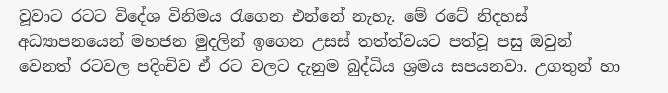වූවාට රටට විදේශ විනිමය රැගෙන එන්නේ නැහැ. මේ රටේ නිදහස් අධ්‍යාපනයෙන් මහජන මුදලින් ඉගෙන උසස් තත්ත්වයට පත්වූ පසු ඔවුන් වෙනත් රටවල පදිංචිව ඒ රට වලට දැනුම බුද්ධිය ශ්‍රමය සපයනවා. උගතුන් හා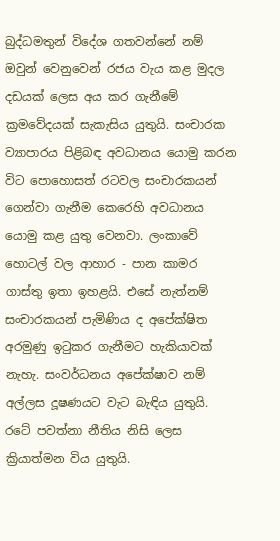බුද්ධමතුන් විදේශ ගතවන්නේ නම් ඔවුන් වෙනුවෙන් රජය වැය කළ මුදල දඩයක් ලෙස අය කර ගැනීමේ ක්‍රමවේදයක් සැකැසිය යුතුයි. සංචාරක ව්‍යාපාරය පිළිබඳ අවධානය යොමු කරන විට පොහොසත් රටවල සංචාරකයන් ගෙන්වා ගැනීම කෙරෙහි අවධානය යොමු කළ යුතු වෙනවා. ලංකාවේ හොටල් වල ආහාර - පාන කාමර ගාස්තු ඉතා ඉහළයි. එසේ නැත්නම් සංචාරකයන් පැමිණිය ද අපේක්ෂිත අරමුණු ඉටුකර ගැනීමට හැකියාවක් නැහැ. සංවර්ධනය අපේක්ෂාව නම් අල්ලස දූෂණයට වැට බැඳිය යුතුයි. රටේ පවත්නා නීතිය නිසි ලෙස ක්‍රියාත්මන විය යුතුයි.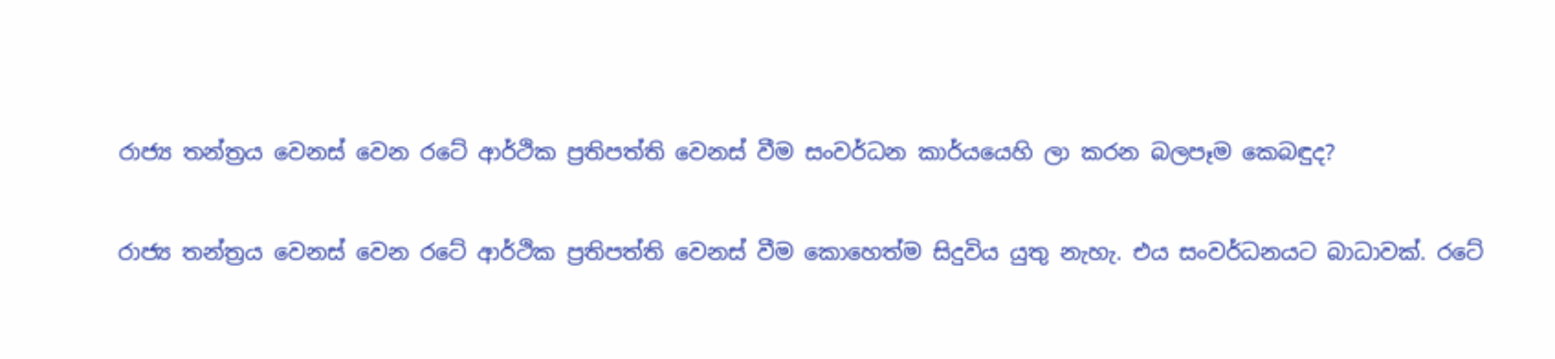රාජ්‍ය තන්ත්‍රය වෙනස් වෙන රටේ ආර්ථික ප්‍රතිපත්ති වෙනස් වීම සංවර්ධන කාර්යයෙහි ලා කරන බලපෑම කෙබඳුද?

රාජ්‍ය තන්ත්‍රය වෙනස් වෙන රටේ ආර්ථික ප්‍රතිපත්ති වෙනස් වීම කොහෙත්ම සිදුවිය යුතු නැහැ. එය සංවර්ධනයට බාධාවක්. රටේ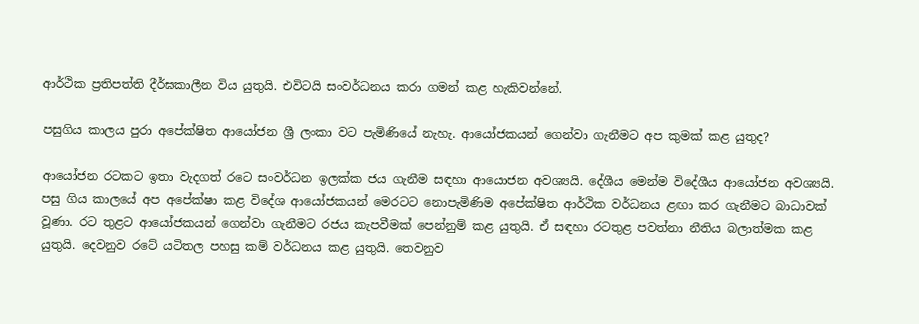ආර්ථික ප්‍රතිපත්ති දීර්ඝකාලීන විය යුතුයි. එවිටයි සංවර්ධනය කරා ගමන් කළ හැකිවන්නේ.

පසුගිය කාලය පුරා අපේක්ෂිත ආයෝජන ශ්‍රී ලංකා වට පැමිණියේ නැහැ. ආයෝජකයන් ගෙන්වා ගැනීමට අප කුමක් කළ යුතුද?

ආයෝජන රටකට ඉතා වැදගත් රටෙ සංවර්ධන ඉලක්ක ජය ගැනීම සඳහා ආයොජන අවශ්‍යයි. දේශීය මෙන්ම විදේශීය ආයෝජන අවශ්‍යයි. පසු ගිය කාලයේ අප අපේක්ෂා කළ විදේශ ආයෝජකයන් මෙරටට නොපැමිණිම අපේක්ෂිත ආර්ථික වර්ධනය ළඟා කර ගැනීමට බාධාවක් වූණා. රට තුළට ආයෝජකයන් ගෙන්වා ගැනීමට රජය කැපවීමක් පෙන්නුම් කළ යුතුයි. ඒ සඳහා රටතුළ පවත්නා නීතිය බලාත්මක කළ යුතුයි. දෙවනුව රටේ යටිතල පහසු කම් වර්ධනය කළ යුතුයි. තෙවනුව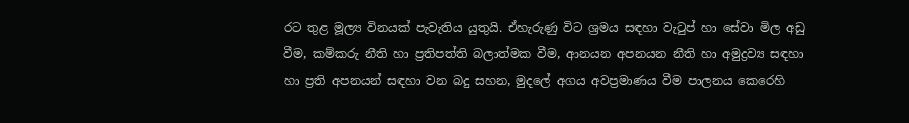රට තුළ මූල්‍ය විනයක් පැවැතිය යුතුයි. ඒහැරුණු විට ශ්‍රමය සඳහා වැටුප් හා සේවා මිල අඩු වීම, කම්කරු නීති හා ප්‍රතිපත්ති බලාත්මක වීම, ආනයන අපනයන නීති හා අමුද්‍රව්‍ය සඳහා හා ප්‍රති අපනයන් සඳහා වන බදු සහන, මුදලේ අගය අවප්‍රමාණය වීම පාලනය කෙරෙහි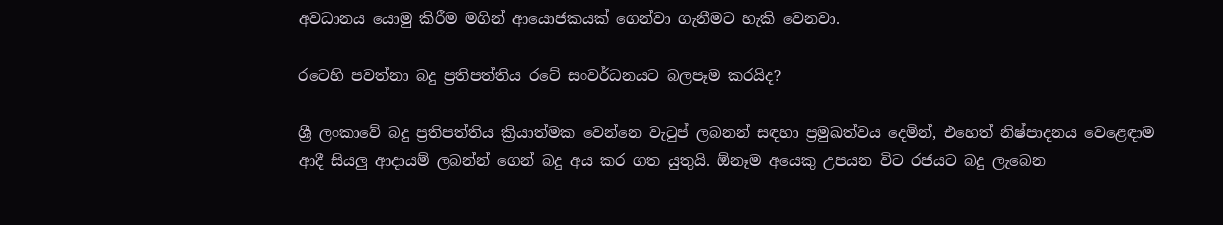අවධානය යොමු කිරීම මගින් ආයොජකයක් ගෙන්වා ගැනීමට හැකි වෙනවා.

රටෙහි පවත්නා බදු ප්‍රතිපත්තිය රටේ සංවර්ධනයට බලපෑම කරයිද?

ශ්‍රී ලංකාවේ බදු ප්‍රතිපත්තිය ක්‍රියාත්මක වෙන්නෙ වැටුප් ලබනන් සඳහා ප්‍රමුඛත්වය දෙමින්, එහෙත් නිෂ්පාදනය වෙළෙඳාම ආදී සියලු ආදායම් ලබන්න් ගෙන් බදු අය කර ගත යුතුයි. ඕනෑම අයෙකු උපයන විට රජයට බදු ලැබෙන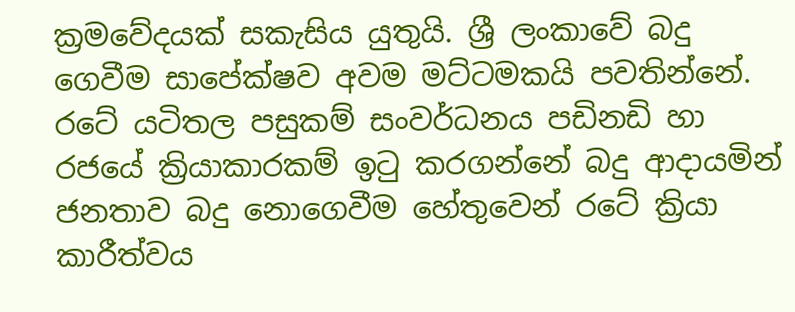ක්‍රමවේදයක් සකැසිය යුතුයි. ශ්‍රී ලංකාවේ බදු ගෙවීම සාපේක්ෂව අවම මට්ටමකයි පවතින්නේ. රටේ යටිතල පසුකම් සංවර්ධනය පඩිනඩි හා රජයේ ක්‍රියාකාරකම් ඉටු කරගන්නේ බදු ආදායමින් ජනතාව බදු නොගෙවීම හේතුවෙන් රටේ ක්‍රියා කාරීත්වය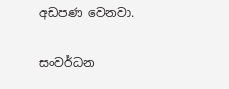අඩපණ වෙනවා.

සංවර්ධන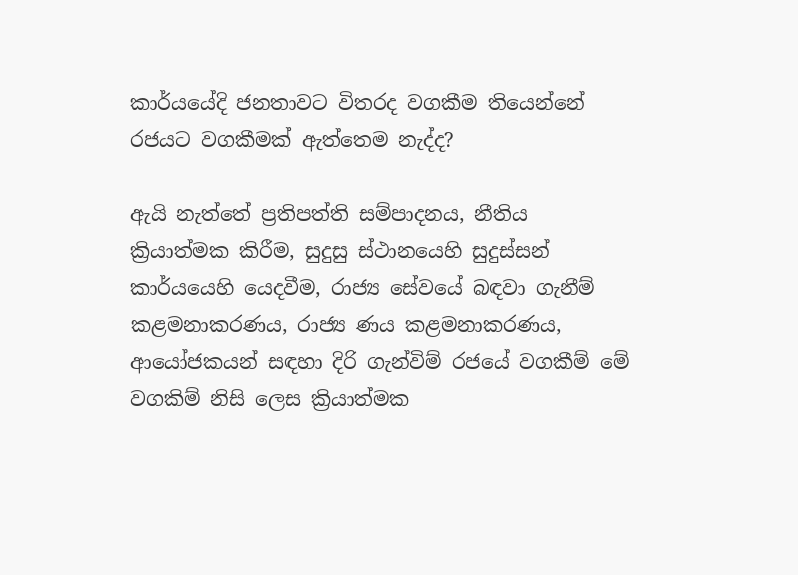කාර්යයේදි ජනතාවට විතරද වගකීම තියෙන්නේ රජයට වගකීමක් ඇත්තෙම නැද්ද?

ඇයි නැත්තේ ප්‍රතිපත්ති සම්පාදනය, නීතිය ක්‍රියාත්මක කිරීම, සුදුසු ස්ථානයෙහි සුදුස්සන් කාර්යයෙහි යෙදවීම, රාජ්‍ය සේවයේ බඳවා ගැනීම් කළමනාකරණය, රාජ්‍ය ණය කළමනාකරණය, ආයෝජකයන් සඳහා දිරි ගැන්විම් රජයේ වගකීම් මේ වගකිම් නිසි ලෙස ක්‍රියාත්මක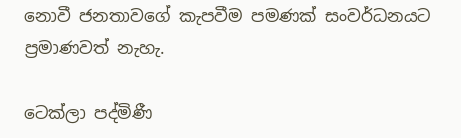නොවී ජනතාවගේ කැපවීම පමණක් සංවර්ධනයට ප්‍රමාණවත් නැහැ.

ටෙක්ලා පද්මිණී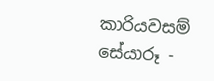කාරියවසම්
සේයාරූ -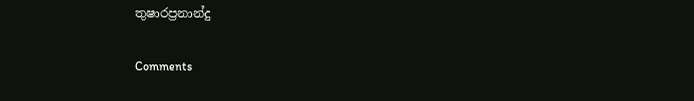තුෂාරප්‍රනාන්දු

Comments